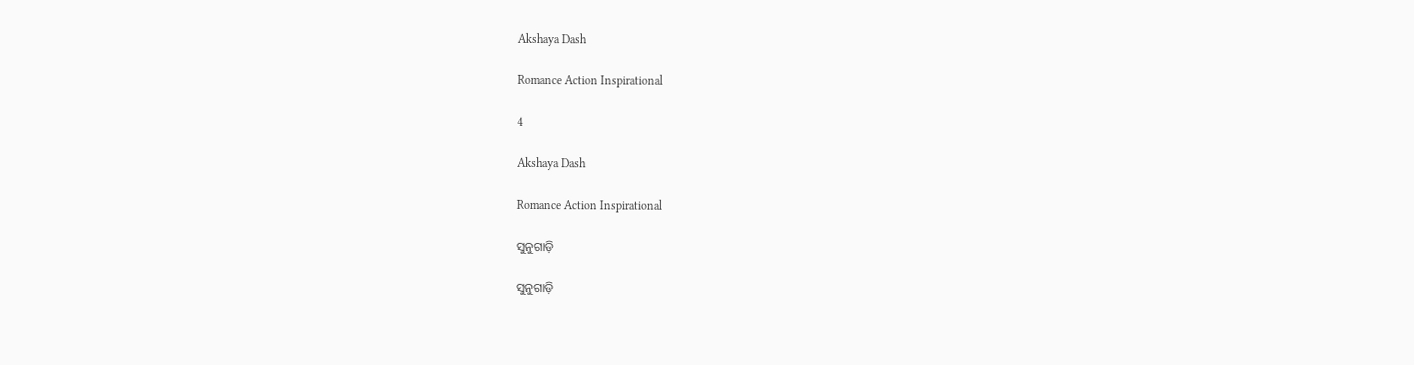Akshaya Dash

Romance Action Inspirational

4

Akshaya Dash

Romance Action Inspirational

ସୁନୁଗାଡ଼ି

ସୁନୁଗାଡ଼ି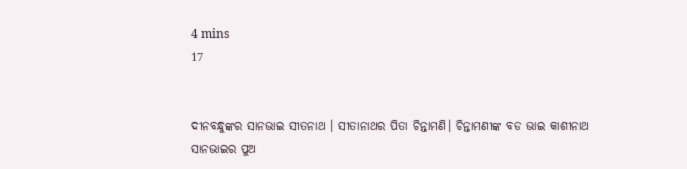4 mins
17


ଦୀନବନ୍ଧୁଙ୍କର ସାନଭାଇ ସୀତନାଥ । ସୀତାନାଥର ପିତା ଚିନ୍ତାମଣି। ଚିନ୍ତାମଣୀଙ୍କ ବଡ ଭାଇ କାଶୀନାଥ ସାନଭାଇର ପୁଅ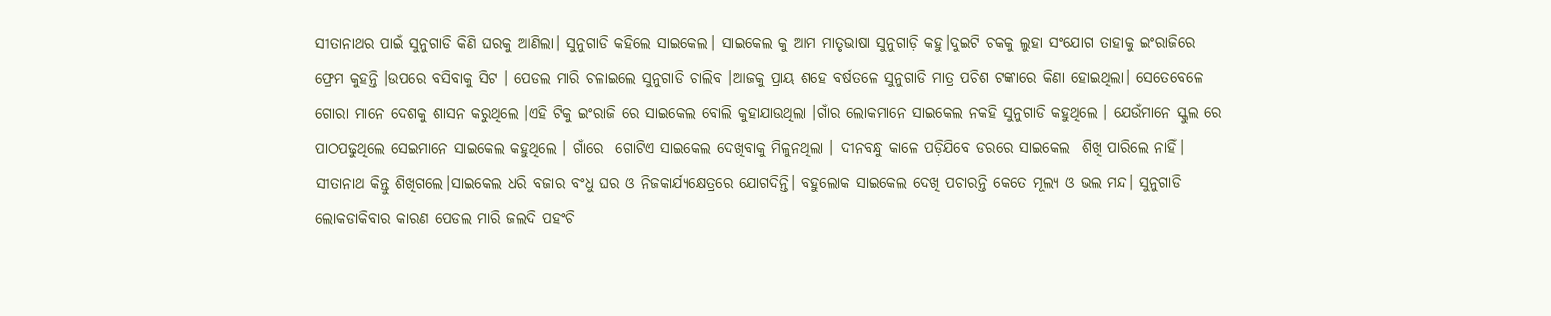ସୀତାନାଥର ପାଇଁ ସୁନୁଗାଡି କିଣି ଘରକୁ ଆଣିଲା। ସୁନୁଗାଡି କହିଲେ ସାଇକେଲ। ସାଇକେଲ କୁ ଆମ ମାତୃଭାଷା ସୁନୁଗାଡ଼ି କହୁ।ଦୁଇଟି ଚକକୁ ଲୁହା ସଂଯୋଗ ତାହାକୁ ଇଂରାଜିରେ ଫ୍ରେମ କୁହନ୍ତି ।ଉପରେ ବସିବାକୁ ସିଟ । ପେଡଲ ମାରି ଚଳାଇଲେ ସୁନୁଗାଡି ଚାଲିବ ।ଆଜକୁ ପ୍ରାୟ ଶହେ ବର୍ଷତଳେ ସୁନୁଗାଡି ମାତ୍ର ପଚିଶ ଟଙ୍କାରେ କିଣା ହୋଇଥିଲା। ସେତେବେଳେ ଗୋରା ମାନେ ଦେଶକୁ ଶାସନ କରୁଥିଲେ ।ଏହି ଟିକୁ ଇଂରାଜି ରେ ସାଇକେଲ ବୋଲି କୁହାଯାଉଥିଲା ।ଗାଁର ଲୋକମାନେ ସାଇକେଲ ନକହି ସୁନୁଗାଡି କହୁଥିଲେ । ଯେଉଁମାନେ ସ୍କୁଲ ରେ ପାଠପଢୁଥିଲେ ସେଇମାନେ ସାଇକେଲ କହୁଥିଲେ । ଗାଁରେ  ଗୋଟିଏ ସାଇକେଲ ଦେଖିବାକୁ ମିଳୁନଥିଲା । ଦୀନବନ୍ଧୁ କାଳେ ପଡ଼ିଯିବେ ଡରରେ ସାଇକେଲ  ଶିଖି ପାରିଲେ ନାହିଁ। ସୀତାନାଥ କିନ୍ତୁ ଶିଖିଗଲେ।ସାଇକେଲ ଧରି ବଜାର ବଂଧୁ ଘର ଓ ନିଜକାର୍ଯ୍ୟକ୍ଷେତ୍ରରେ ଯୋଗଦିନ୍ତି। ବହୁଲୋକ ସାଇକେଲ ଦେଖି ପଚାରନ୍ତି କେତେ ମୂଲ୍ୟ ଓ ଭଲ ମନ୍ଦ। ସୁନୁଗାଡି ଲୋକଡାକିବାର କାରଣ ପେଡଲ ମାରି ଜଲଦି ପହଂଚି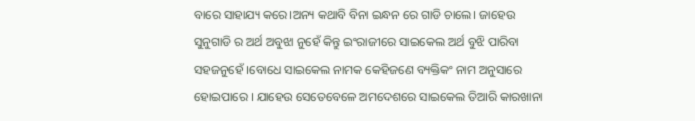ବାରେ ସାହାଯ୍ୟ କରେ।ଅନ୍ୟ କଥାବି ବିନା ଇନ୍ଧନ ରେ ଗାଡି ଚାଲେ। ଜାହେଉ ସୁନୁଗାଡି ର ଅର୍ଥ ଅବୁଝା ନୁହେଁ କିନ୍ତୁ ଇଂରାଜୀରେ ସାଇକେଲ ଅର୍ଥ ବୁଝି ପାରିବା ସହଜନୁହେଁ ।ବୋଧେ ସାଇକେଲ ନାମକ କେହିଜଣେ ବ୍ୟକ୍ତିକଂ ନାମ ଅନୁସାରେ ହୋଇପାରେ । ଯାହେଉ ସେତେବେଳେ ଅମଦେଶରେ ସାଇକେଲ ତିଆରି କାରଖାନା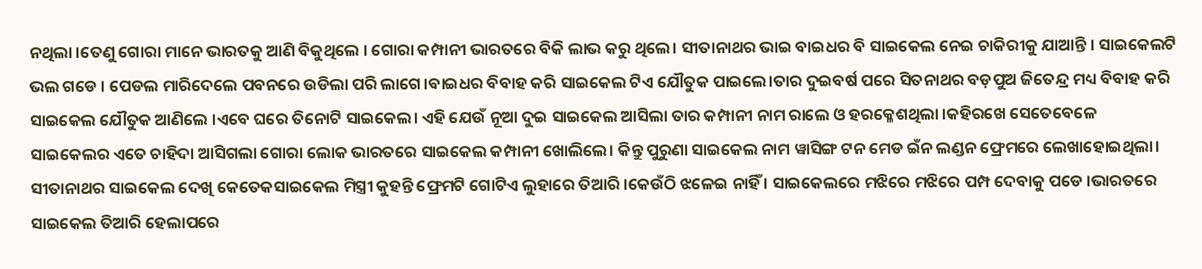ନଥିଲା ।ତେଣୁ ଗୋରା ମାନେ ଭାରତକୁ ଆଣି ବିକୁଥିଲେ । ଗୋରା କମ୍ପାନୀ ଭାରତରେ ବିକି ଲାଭ କରୁ ଥିଲେ। ସୀତାନାଥର ଭାଇ ବାଇଧର ବି ସାଇକେଲ ନେଇ ଚାକିରୀକୁ ଯାଆନ୍ତି । ସାଇକେଲଟି ଭଲ ଗଡେ । ପେଡଲ ମାରିଦେଲେ ପବନରେ ଉଡିଲା ପରି ଲାଗେ।ବାଇଧର ବିବାହ କରି ସାଇକେଲ ଟିଏ ଯୌତୁକ ପାଇଲେ।ତାର ଦୁଇବର୍ଷ ପରେ ସିତନାଥର ବଡ଼ପୁଅ ଜିତେନ୍ଦ୍ର ମଧ୍ୟ ବିବାହ କରି ସାଇକେଲ ଯୌତୁକ ଆଣିଲେ ।ଏବେ ଘରେ ତିନୋଟି ସାଇକେଲ। ଏହି ଯେଉଁ ନୂଆ ଦୁଇ ସାଇକେଲ ଆସିଲା ତାର କମ୍ପାନୀ ନାମ ରାଲେ ଓ ହରକ୍ଳେଶଥିଲା ।କହିରଖେ ସେତେବେଳେ ସାଇକେଲର ଏତେ ଚାହିଦା ଆସିଗଲା ଗୋରା ଲୋକ ଭାରତରେ ସାଇକେଲ କମ୍ପାନୀ ଖୋଲିଲେ। କିନ୍ତୁ ପୁରୁଣା ସାଇକେଲ ନାମ ୱାସିଙ୍ଗ ଟନ ମେଡ ଇଁନ ଲଣ୍ଡନ ଫ୍ରେମରେ ଲେଖାହୋଇଥିଲା। ସୀତାନାଥର ସାଇକେଲ ଦେଖି କେତେକସାଇକେଲ ମିସ୍ତ୍ରୀ କୁହନ୍ତି ଫ୍ରେମଟି ଗୋଟିଏ ଲୁହାରେ ତିଆରି ।କେଉଁଠି ଝଳେଇ ନାହିଁ । ସାଇକେଲରେ ମଝିରେ ମଝିରେ ପମ୍ପ ଦେବାକୁ ପଡେ ।ଭାରତରେ ସାଇକେଲ ତିଆରି ହେଲାପରେ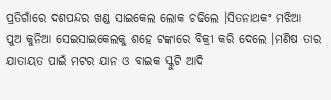ପ୍ରତିଗାଁରେ ଦଶପନ୍ଦର ଖଣ୍ଡ ସାଇକେଲ ଲୋକ ଚଢିଲେ ।ସିତନାଥକଂ ମଝିଆ ପୁଅ କୁନିଆ ସେଇସାଇକେଲକୁ ଶହେ ଟଙ୍କାରେ ବିକ୍ରୀ କରି ଦେଲେ ।ମଣିଷ ତାର ଯାତାୟତ ପାଇଁ ମଟର ଯାନ ଓ ବାଇକ ସ୍କୁଟି ଆଦି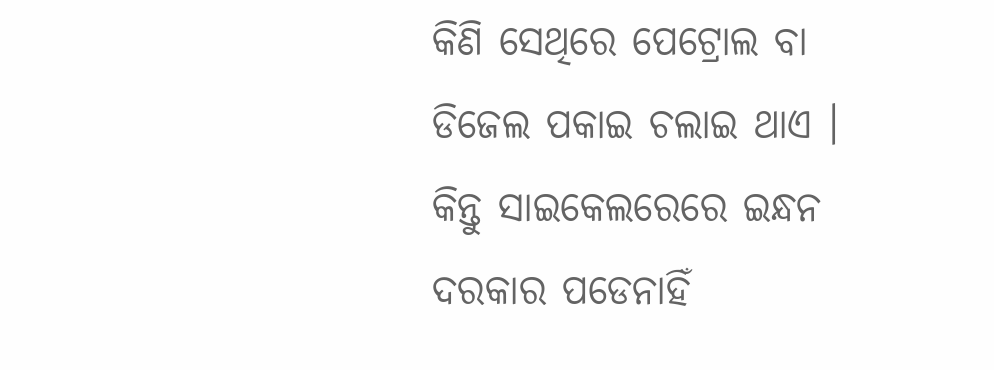କିଣି ସେଥିରେ ପେଟ୍ରୋଲ ବା ଡିଜେଲ ପକାଇ ଚଲାଇ ଥାଏ । କିନ୍ତୁ ସାଇକେଲରେରେ ଇନ୍ଧନ ଦରକାର ପଡେନାହିଁ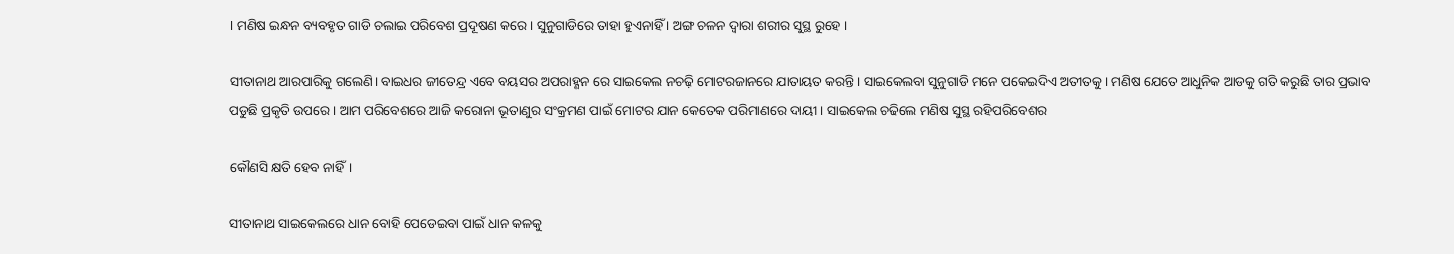। ମଣିଷ ଇନ୍ଧନ ବ୍ୟବହୃତ ଗାଡି ଚଲାଇ ପରିବେଶ ପ୍ରଦୂଷଣ କରେ । ସୁନୁଗାଡିରେ ତାହା ହୁଏନାହିଁ । ଅଙ୍ଗ ଚଳନ ଦ୍ୱାରା ଶରୀର ସୁସ୍ଥ ରୁହେ ।

ସୀତାନାଥ ଆରପାରିକୁ ଗଲେଣି। ବାଇଧର ଜୀତେନ୍ଦ୍ର ଏବେ ବୟସର ଅପରାହ୍ଣନ ରେ ସାଇକେଲ ନଚଢ଼ି ମୋଟରଜାନରେ ଯାତାୟତ କରନ୍ତି । ସାଇକେଲବା ସୁନୁଗାଡି ମନେ ପକେଇଦିଏ ଅତୀତକୁ। ମଣିଷ ଯେତେ ଆଧୁନିକ ଆଡକୁ ଗତି କରୁଛି ତାର ପ୍ରଭାବ ପଡୁଛି ପ୍ରକୃତି ଉପରେ । ଆମ ପରିବେଶରେ ଆଜି କରୋନା ଭୂତାଣୁର ସଂକ୍ରମଣ ପାଇଁ ମୋଟର ଯାନ କେତେକ ପରିମାଣରେ ଦାୟୀ । ସାଇକେଲ ଚଢିଲେ ମଣିଷ ସୁସ୍ଥ ରହିପରିବେଶର

କୌଣସି କ୍ଷତି ହେବ ନାହିଁ।

ସୀତାନାଥ ସାଇକେଲରେ ଧାନ ବୋହି ପେଡେଇବା ପାଇଁ ଧାନ କଳକୁ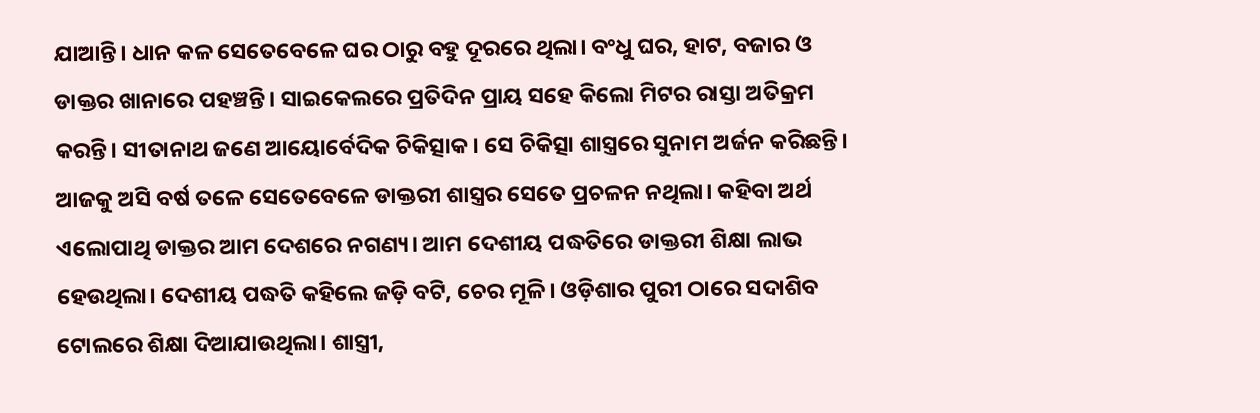ଯାଆନ୍ତି। ଧାନ କଳ ସେତେବେଳେ ଘର ଠାରୁ ବହୁ ଦୂରରେ ଥିଲା। ବଂଧୁ ଘର, ହାଟ, ବଜାର ଓ ଡାକ୍ତର ଖାନାରେ ପହଞ୍ଚନ୍ତି। ସାଇକେଲରେ ପ୍ରତିଦିନ ପ୍ରାୟ ସହେ କିଲୋ ମିଟର ରାସ୍ତା ଅତିକ୍ରମ କରନ୍ତି। ସୀତାନାଥ ଜଣେ ଆୟୋର୍ବେଦିକ ଚିକିତ୍ସାକ। ସେ ଚିକିତ୍ସା ଶାସ୍ତ୍ରରେ ସୁନାମ ଅର୍ଜନ କରିଛନ୍ତି। ଆଜକୁ ଅସି ବର୍ଷ ତଳେ ସେତେବେଳେ ଡାକ୍ତରୀ ଶାସ୍ତ୍ରର ସେତେ ପ୍ରଚଳନ ନଥିଲା। କହିବା ଅର୍ଥ ଏଲୋପାଥି ଡାକ୍ତର ଆମ ଦେଶରେ ନଗଣ୍ୟ। ଆମ ଦେଶୀୟ ପଦ୍ଧତିରେ ଡାକ୍ତରୀ ଶିକ୍ଷା ଲାଭ ହେଉଥିଲା। ଦେଶୀୟ ପଦ୍ଧତି କହିଲେ ଜଡ଼ି ବଟି, ଚେର ମୂଳି। ଓଡ଼ିଶାର ପୁରୀ ଠାରେ ସଦାଶିବ ଟୋଲରେ ଶିକ୍ଷା ଦିଆଯାଉଥିଲା। ଶାସ୍ତ୍ରୀ,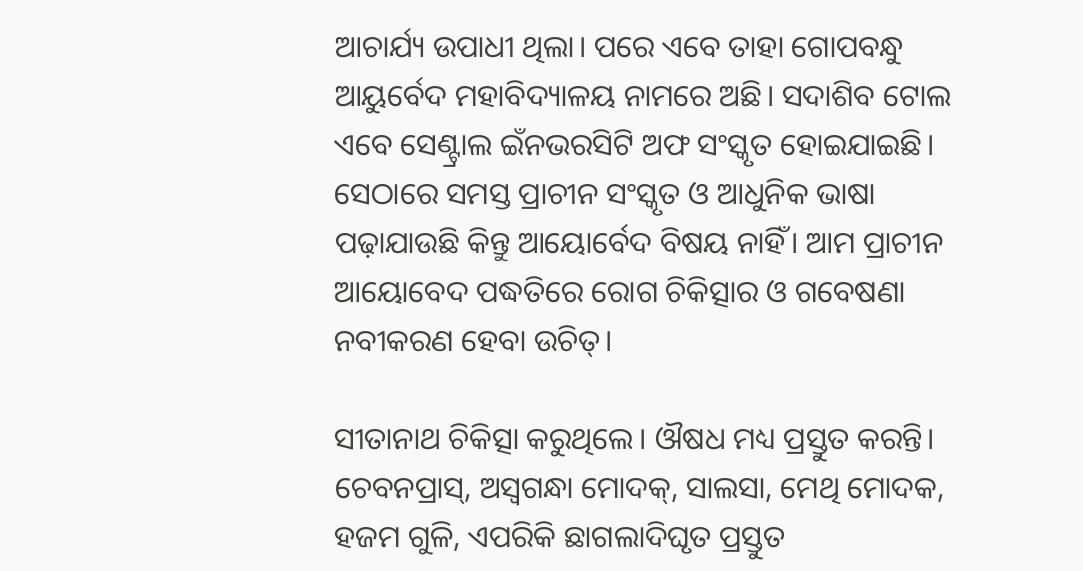ଆଚାର୍ଯ୍ୟ ଉପାଧୀ ଥିଲା। ପରେ ଏବେ ତାହା ଗୋପବନ୍ଧୁ ଆୟୁର୍ବେଦ ମହାବିଦ୍ୟାଳୟ ନାମରେ ଅଛି। ସଦାଶିବ ଟୋଲ ଏବେ ସେଣ୍ଟ୍ରାଲ ଇଁନଭରସିଟି ଅଫ ସଂସ୍କୃତ ହୋଇଯାଇଛି। ସେଠାରେ ସମସ୍ତ ପ୍ରାଚୀନ ସଂସ୍କୃତ ଓ ଆଧୁନିକ ଭାଷା ପଢ଼ାଯାଉଛି କିନ୍ତୁ ଆୟୋର୍ବେଦ ବିଷୟ ନାହିଁ। ଆମ ପ୍ରାଚୀନ ଆୟୋବେଦ ପଦ୍ଧତିରେ ରୋଗ ଚିକିତ୍ସାର ଓ ଗବେଷଣା ନବୀକରଣ ହେବା ଉଚିତ୍।

ସୀତାନାଥ ଚିକିତ୍ସା କରୁଥିଲେ। ଔଷଧ ମଧ୍ୟ ପ୍ରସ୍ତୁତ କରନ୍ତି। ଚେବନପ୍ରାସ୍, ଅସ୍ଵଗନ୍ଧା ମୋଦକ୍, ସାଲସା, ମେଥି ମୋଦକ, ହଜମ ଗୁଳି, ଏପରିକି ଛାଗଲାଦିଘୃତ ପ୍ରସ୍ତୁତ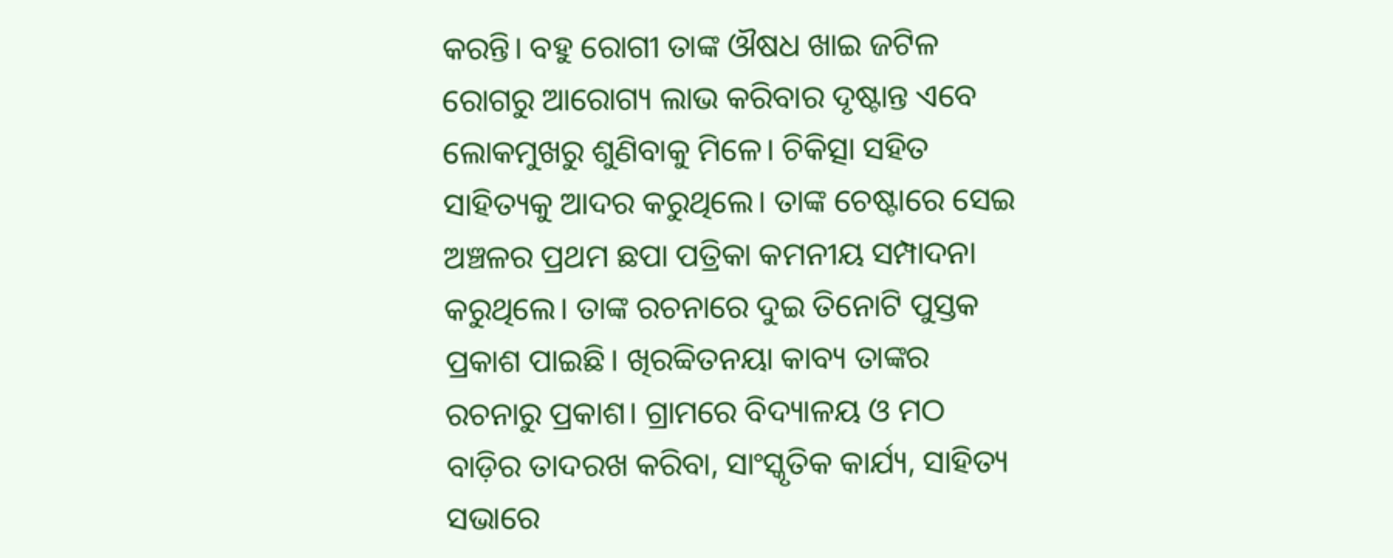କରନ୍ତି। ବହୁ ରୋଗୀ ତାଙ୍କ ଔଷଧ ଖାଇ ଜଟିଳ ରୋଗରୁ ଆରୋଗ୍ୟ ଲାଭ କରିବାର ଦୃଷ୍ଟାନ୍ତ ଏବେ ଲୋକମୁଖରୁ ଶୁଣିବାକୁ ମିଳେ। ଚିକିତ୍ସା ସହିତ ସାହିତ୍ୟକୁ ଆଦର କରୁଥିଲେ। ତାଙ୍କ ଚେଷ୍ଟାରେ ସେଇ ଅଞ୍ଚଳର ପ୍ରଥମ ଛପା ପତ୍ରିକା କମନୀୟ ସମ୍ପାଦନା କରୁଥିଲେ। ତାଙ୍କ ରଚନାରେ ଦୁଇ ତିନୋଟି ପୁସ୍ତକ ପ୍ରକାଶ ପାଇଛି। ଖିରବ୍ବିତନୟା କାବ୍ୟ ତାଙ୍କର ରଚନାରୁ ପ୍ରକାଶ। ଗ୍ରାମରେ ବିଦ୍ୟାଳୟ ଓ ମଠ ବାଡ଼ିର ତାଦରଖ କରିବା, ସାଂସ୍କୃତିକ କାର୍ଯ୍ୟ, ସାହିତ୍ୟ ସଭାରେ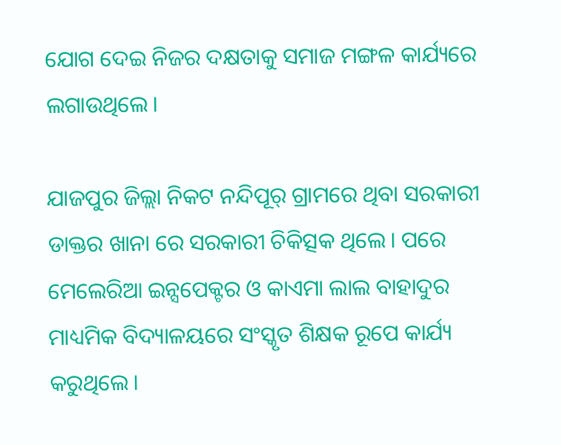ଯୋଗ ଦେଇ ନିଜର ଦକ୍ଷତାକୁ ସମାଜ ମଙ୍ଗଳ କାର୍ଯ୍ୟରେ ଲଗାଉଥିଲେ।

ଯାଜପୁର ଜିଲ୍ଲା ନିକଟ ନନ୍ଦିପୂର୍ ଗ୍ରାମରେ ଥିବା ସରକାରୀ ଡାକ୍ତର ଖାନା ରେ ସରକାରୀ ଚିକିତ୍ସକ ଥିଲେ। ପରେ ମେଲେରିଆ ଇନ୍ସପେକ୍ଟର ଓ କାଏମା ଲାଲ ବାହାଦୁର ମାଧ୍ୟମିକ ବିଦ୍ୟାଳୟରେ ସଂସ୍କୃତ ଶିକ୍ଷକ ରୂପେ କାର୍ଯ୍ୟ କରୁଥିଲେ।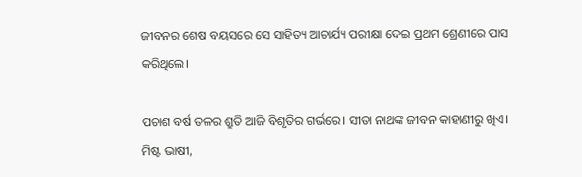ଜୀବନର ଶେଷ ବୟସରେ ସେ ସାହିତ୍ୟ ଆଚାର୍ଯ୍ୟ ପରୀକ୍ଷା ଦେଇ ପ୍ରଥମ ଶ୍ରେଣୀରେ ପାସ କରିଥିଲେ।

ପଚାଶ ବର୍ଷ ତଳର ଶ୍ରୁତି ଆଜି ବିଶୃତିର ଗର୍ଭରେ। ସୀତା ନାଥଙ୍କ ଜୀବନ କାହାଣୀରୁ ଖିଏ। ମିଷ୍ଟ ଭାଷୀ,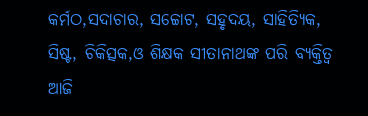କର୍ମଠ,ସଦାଚାର, ସଚ୍ଚୋଟ, ସହୃଦୟ, ସାହିତ୍ୟିକ, ସିଷ୍ଟ, ଚିକିତ୍ସକ,ଓ ଶିକ୍ଷକ ସୀତାନାଥଙ୍କ ପରି ବ୍ୟକ୍ତିତ୍ଵ ଆଜି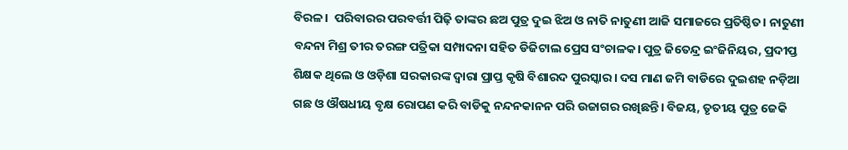ବିରଳ।  ପରିବାରର ପରବର୍ତ୍ତୀ ପିଢ଼ି ତାଙ୍କର ଛଅ ପୁତ୍ର ଦୁଇ ଝିଅ ଓ ନାତି ନାତୁଣୀ ଆଜି ସମାଜରେ ପ୍ରତିଷ୍ଠିତ। ନାତୁଣୀ ବନ୍ଦନା ମିଶ୍ର ତୀର ତରଙ୍ଗ ପତ୍ରିକା ସମ୍ପାଦନା ସହିତ ଡିଜିଟାଲ ପ୍ରେସ ସଂଚାଳକ। ପୁତ୍ର ଜିତେନ୍ଦ୍ର ଇଂଜିନିୟର, ପ୍ରଦୀପ୍ତ ଶିକ୍ଷକ ଥିଲେ ଓ ଓଡ଼ିଶା ସରକାରଙ୍କ ଦ୍ଵାରା ପ୍ରାପ୍ତ କୃଷି ବିଶାରଦ ପୁରସ୍କାର। ଦସ ମାଣ ଜମି ବାଡିରେ ଦୁଇଶହ ନଡ଼ିଆ ଗଛ ଓ ଔଷଧୀୟ ବୃକ୍ଷ ରୋପଣ କରି ବାଡିକୁ ନନ୍ଦନକାନନ ପରି ଉଜାଗର ରଖିଛନ୍ତି। ବିଜୟ, ତୃତୀୟ ପୁତ୍ର ଜେକି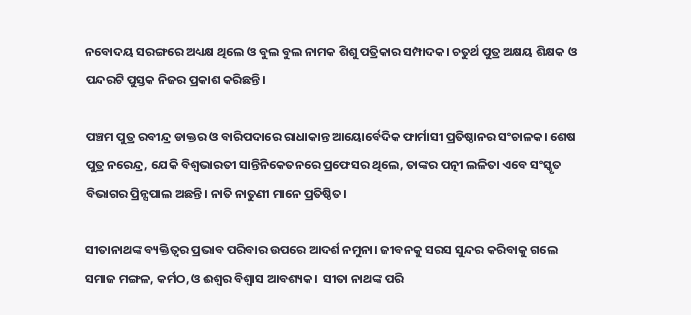ନବୋଦୟ ସରଙ୍ଗରେ ଅଧ୍ୟକ୍ଷ ଥିଲେ ଓ ବୁଲ ବୁଲ ନାମକ ଶିଶୁ ପତ୍ରିକାର ସମ୍ପାଦକ। ଚତୁର୍ଥ ପୁତ୍ର ଅକ୍ଷୟ ଶିକ୍ଷକ ଓ ପନ୍ଦରଟି ପୁସ୍ତକ ନିଜର ପ୍ରକାଶ କରିଛନ୍ତି।

ପଞ୍ଚମ ପୁତ୍ର ରବୀନ୍ଦ୍ର ଡାକ୍ତର ଓ ବାରିପଦାରେ ରାଧାକାନ୍ତ ଆୟୋର୍ବେଦିକ ଫାର୍ମାସୀ ପ୍ରତିଷ୍ଠାନର ସଂଚାଳକ। ଶେଷ ପୁତ୍ର ନରେନ୍ଦ୍ର, ଯେକି ବିଶ୍ଵଭାରତୀ ସାନ୍ତିନିକେତନରେ ପ୍ରଫେସର ଥିଲେ, ତାଙ୍କର ପତ୍ନୀ ଲଳିତା ଏବେ ସଂସ୍କୃତ ବିଭାଗର ପ୍ରିନ୍ସପାଲ ଅଛନ୍ତି। ନାତି ନାତୁଣୀ ମାନେ ପ୍ରତିଷ୍ଠିତ।

ସୀତାନାଥଙ୍କ ବ୍ୟକ୍ତିତ୍ୱର ପ୍ରଭାବ ପରିବାର ଉପରେ ଆଦର୍ଶ ନମୁନା। ଜୀବନକୁ ସରସ ସୁନ୍ଦର କରିବାକୁ ଗଲେ ସମାଜ ମଙ୍ଗଳ, କର୍ମଠ,ଓ ଈଶ୍ୱର ବିଶ୍ୱାସ ଆବଶ୍ୟକ।  ସୀତା ନାଥଙ୍କ ପରି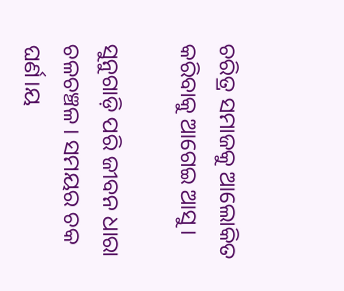ଚରିତ୍ର ସମାଜକୁ ଆଲୋକିତ କରିବାକୁ ଆଗେଇ ଆସୁ।

ସୁନୁଗାଡ଼ି ପରି ଜୀବନ ଧାରା ଚଳଚଞ୍ଚଳ। ସମୟର ଚକ ଘର୍ଣ।ୟ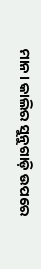ମାନ। କାଲିର ସୁନୁଗାଡ଼ି ଉପରେ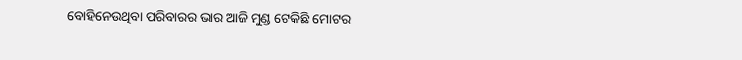ବୋହିନେଉଥିବା ପରିବାରର ଭାର ଆଜି ମୁଣ୍ଡ ଟେକିଛି ମୋଟର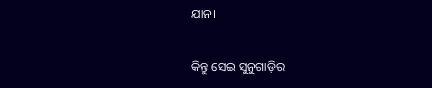ଯାନ।

କିନ୍ତୁ ସେଇ ସୁନୁଗାଡ଼ିର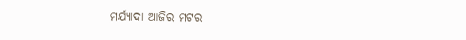ମର୍ଯ୍ୟାଦା ଆଜିର ମଟର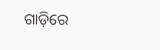ଗାଡ଼ିରେ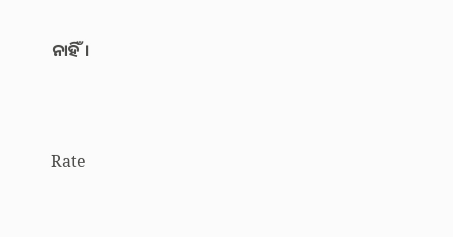ନାହିଁ।




Rate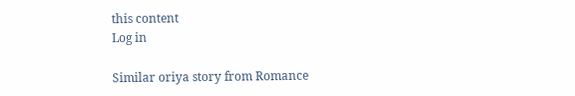this content
Log in

Similar oriya story from Romance